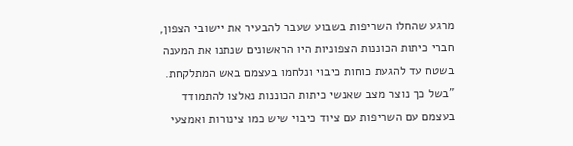מרגע שהחלו השריפות בשבוע שעבר להבעיר את יישובי הצפון, חברי כיתות הכוננות הצפוניות היו הראשונים שנתנו את המענה בשטח עד להגעת כוחות כיבוי ונלחמו בעצמם באש המתלקחת.
"בשל כך נוצר מצב שאנשי כיתות הכוננות נאלצו להתמודד בעצמם עם השריפות עם ציוד כיבוי שיש כמו צינורות ואמצעי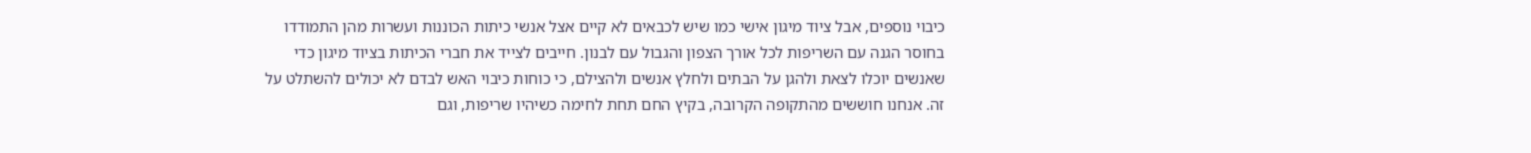כיבוי נוספים, אבל ציוד מיגון אישי כמו שיש לכבאים לא קיים אצל אנשי כיתות הכוננות ועשרות מהן התמודדו בחוסר הגנה עם השריפות לכל אורך הצפון והגבול עם לבנון. חייבים לצייד את חברי הכיתות בציוד מיגון כדי שאנשים יוכלו לצאת ולהגן על הבתים ולחלץ אנשים ולהצילם, כי כוחות כיבוי האש לבדם לא יכולים להשתלט על זה. אנחנו חוששים מהתקופה הקרובה, בקיץ החם תחת לחימה כשיהיו שריפות, וגם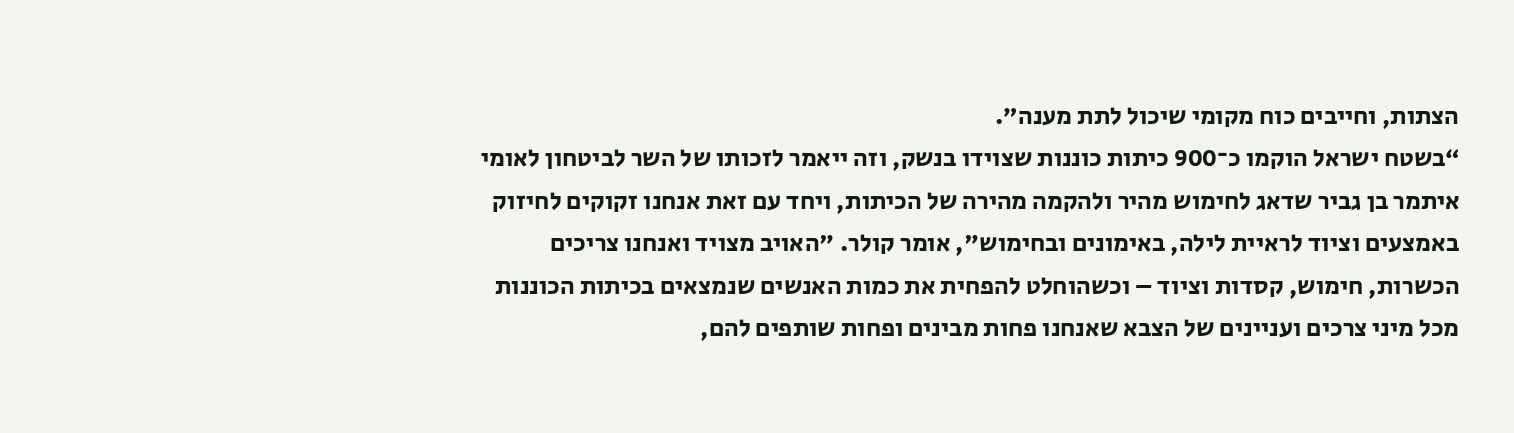הצתות, וחייבים כוח מקומי שיכול לתת מענה”.
“בשטח ישראל הוקמו כ־900 כיתות כוננות שצוידו בנשק, וזה ייאמר לזכותו של השר לביטחון לאומי איתמר בן גביר שדאג לחימוש מהיר ולהקמה מהירה של הכיתות, ויחד עם זאת אנחנו זקוקים לחיזוק באמצעים וציוד לראיית לילה, באימונים ובחימוש", אומר קולר. "האויב מצויד ואנחנו צריכים הכשרות, חימוש, קסדות וציוד – וכשהוחלט להפחית את כמות האנשים שנמצאים בכיתות הכוננות מכל מיני צרכים ועניינים של הצבא שאנחנו פחות מבינים ופחות שותפים להם,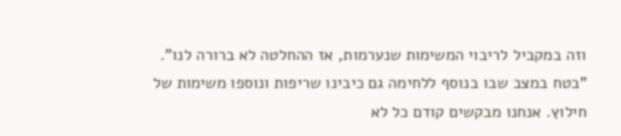וזה במקביל לריבוי המשימות שנערמות, אז ההחלטה לא ברורה לנו".
"בטח במצב שבו בנוסף ללחימה גם כיבינו שריפות ונוספו משימות של חילוץ. אנחנו מבקשים קודם כל לא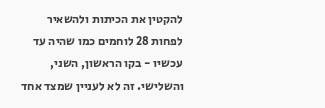להקטין את הכיתות ולהשאיר לפחות 28 לוחמים כמו שהיה עד עכשיו - בקו הראשון, השני, והשלישי. זה לא לעניין שמצד אחד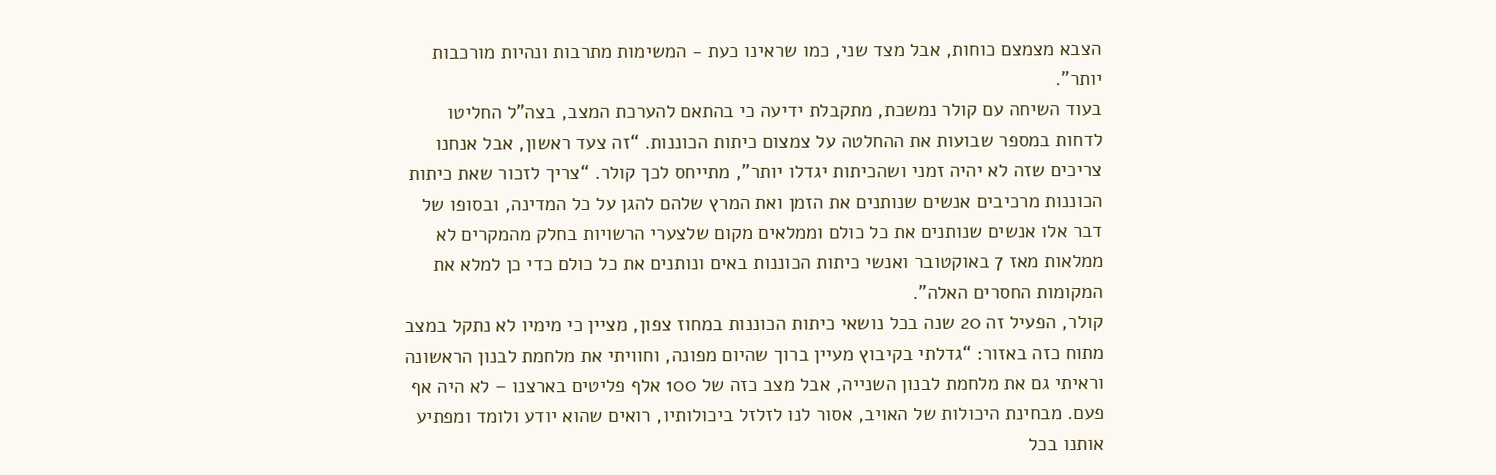הצבא מצמצם כוחות, אבל מצד שני, כמו שראינו כעת - המשימות מתרבות ונהיות מורכבות יותר”.
בעוד השיחה עם קולר נמשכת, מתקבלת ידיעה כי בהתאם להערכת המצב, בצה”ל החליטו לדחות במספר שבועות את ההחלטה על צמצום כיתות הכוננות. “זה צעד ראשון, אבל אנחנו צריכים שזה לא יהיה זמני ושהכיתות יגדלו יותר”, מתייחס לכך קולר. “צריך לזכור שאת כיתות הכוננות מרכיבים אנשים שנותנים את הזמן ואת המרץ שלהם להגן על כל המדינה, ובסופו של דבר אלו אנשים שנותנים את כל כולם וממלאים מקום שלצערי הרשויות בחלק מהמקרים לא ממלאות מאז 7 באוקטובר ואנשי כיתות הכוננות באים ונותנים את כל כולם כדי כן למלא את המקומות החסרים האלה”.
קולר, הפעיל זה 20 שנה בכל נושאי כיתות הכוננות במחוז צפון, מציין כי מימיו לא נתקל במצב מתוח כזה באזור: “גדלתי בקיבוץ מעיין ברוך שהיום מפונה, וחוויתי את מלחמת לבנון הראשונה וראיתי גם את מלחמת לבנון השנייה, אבל מצב כזה של 100 אלף פליטים בארצנו – לא היה אף פעם. מבחינת היכולות של האויב, אסור לנו לזלזל ביכולותיו, רואים שהוא יודע ולומד ומפתיע אותנו בכל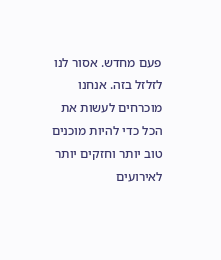פעם מחדש. אסור לנו לזלזל בזה. אנחנו מוכרחים לעשות את הכל כדי להיות מוכנים טוב יותר וחזקים יותר לאירועים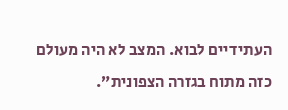העתידיים לבוא. המצב לא היה מעולם כזה מתוח בגזרה הצפונית”.